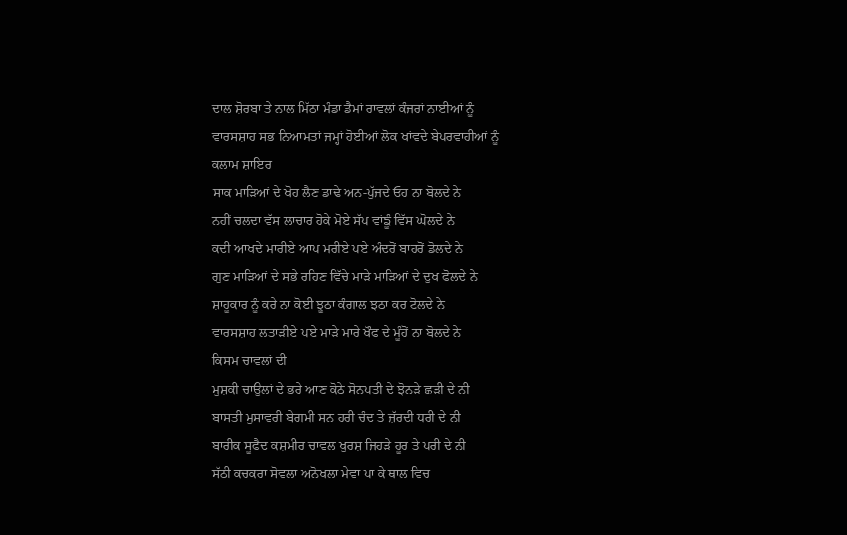ਦਾਲ ਸ਼ੋਰਬਾ ਤੇ ਨਾਲ ਮਿੱਠਾ ਮੰਡਾ ਡੈਮਾਂ ਰਾਵਲਾਂ ਕੰਜਰਾਂ ਨਾਈਆਂ ਨੂੰ
ਵਾਰਸਸ਼ਾਹ ਸਭ ਨਿਆਮਤਾਂ ਜਮ੍ਹਾਂ ਹੋਈਆਂ ਲੋਕ ਖਾਂਵਦੇ ਬੇਪਰਵਾਹੀਆਂ ਨੂੰ
ਕਲਾਮ ਸ਼ਾਇਰ
ਸਾਕ ਮਾੜਿਆਂ ਦੇ ਖੋਹ ਲੈਣ ਡਾਢੇ ਅਨ-ਪੁੱਜਦੇ ਓਹ ਨਾ ਬੋਲਦੇ ਨੇ
ਨਹੀਂ ਚਲਦਾ ਵੱਸ ਲਾਚਾਰ ਹੋਕੇ ਮੋਏ ਸੱਪ ਵਾਂਙੂੰ ਵਿੱਸ ਘੋਲਦੇ ਨੇ
ਕਦੀ ਆਖਦੇ ਮਾਰੀਏ ਆਪ ਮਰੀਏ ਪਏ ਅੰਦਰੋਂ ਬਾਹਰੋਂ ਡੋਲਦੇ ਨੇ
ਗੁਣ ਮਾੜਿਆਂ ਦੇ ਸਭੇ ਰਹਿਣ ਵਿੱਚੇ ਮਾੜੇ ਮਾੜਿਆਂ ਦੇ ਦੁਖ ਫੋਲਦੇ ਨੇ
ਸ਼ਾਹੂਕਾਰ ਨੂੰ ਕਰੇ ਨਾ ਕੋਈ ਝੂਠਾ ਕੰਗਾਲ ਝਠਾ ਕਰ ਟੋਲਦੇ ਨੇ
ਵਾਰਸਸ਼ਾਹ ਲਤਾੜੀਏ ਪਏ ਮਾੜੇ ਮਾਰੇ ਖੌਫ ਦੇ ਮੂੰਹੋਂ ਨਾ ਬੋਲਦੇ ਨੇ
ਕਿਸਮ ਚਾਵਲਾਂ ਦੀ
ਮੁਸ਼ਕੀ ਚਾਉਲਾਂ ਦੇ ਭਰੇ ਆਣ ਕੋਠੇ ਸੋਨਪਤੀ ਦੇ ਝੋਨੜੇ ਛੜੀ ਦੇ ਨੀ
ਬਾਸਤੀ ਮੁਸਾਵਰੀ ਬੇਗਮੀ ਸਨ ਹਰੀ ਚੰਦ ਤੇ ਜ਼ੱਰਦੀ ਧਰੀ ਦੇ ਨੀ
ਬਾਰੀਕ ਸੂਫੈਦ ਕਸ਼ਮੀਰ ਚਾਵਲ ਖੁਰਸ਼ ਜਿਹੜੇ ਹੂਰ ਤੇ ਪਰੀ ਦੇ ਨੀ
ਸੱਠੀ ਕਚਕਰਾ ਸੋਵਲਾ ਅਨੋਖਲਾ ਮੇਵਾ ਪਾ ਕੇ ਥਾਲ ਵਿਚ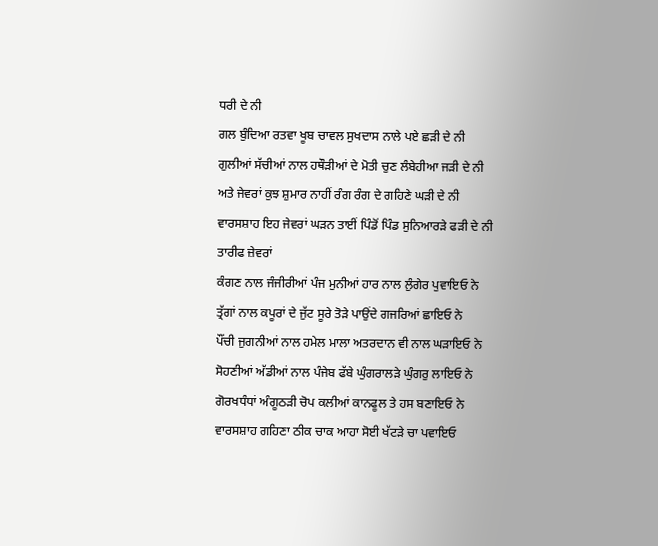ਧਰੀ ਦੇ ਨੀ
ਗਲ ਬੁੰਦਿਆ ਰਤਵਾ ਖੂਬ ਚਾਵਲ ਸੁਖਦਾਸ ਨਾਲੇ ਪਏ ਛੜੀ ਦੇ ਨੀ
ਗੁਲੀਆਂ ਸੱਚੀਆਂ ਨਾਲ ਹਥੌੜੀਆਂ ਦੇ ਮੋਤੀ ਚੁਣ ਲੰਬੇਹੀਆ ਜੜੀ ਦੇ ਨੀ
ਅਤੇ ਜੇਵਰਾਂ ਕੁਝ ਸ਼ੁਮਾਰ ਨਾਹੀਂ ਰੰਗ ਰੰਗ ਦੇ ਗਹਿਣੇ ਘੜੀ ਦੇ ਨੀ
ਵਾਰਸਸ਼ਾਹ ਇਹ ਜੇਵਰਾਂ ਘੜਨ ਤਾਈਂ ਪਿੰਡੋਂ ਪਿੰਡ ਸੁਨਿਆਰੜੇ ਫੜੀ ਦੇ ਨੀ
ਤਾਰੀਫ ਜ਼ੇਵਰਾਂ
ਕੰਗਣ ਨਾਲ ਜੰਜੀਰੀਆਂ ਪੰਜ ਮੁਨੀਆਂ ਹਾਰ ਨਾਲ ਲੁੰਗੇਰ ਪੁਵਾਇਓ ਨੇ
ਤ੍ਰੱਗਾਂ ਨਾਲ ਕਪੂਰਾਂ ਦੇ ਜੁੱਟ ਸੂਰੇ ਤੋੜੇ ਪਾਉਂਦੇ ਗਜਰਿਆਂ ਛਾਇਓ ਨੇ
ਪੌਂਚੀ ਜੁਗਨੀਆਂ ਨਾਲ ਹਮੇਲ ਮਾਲਾ ਅਤਰਦਾਨ ਵੀ ਨਾਲ ਘੜਾਇਓ ਨੇ
ਸੋਹਣੀਆਂ ਅੱਡੀਆਂ ਨਾਲ ਪੰਜੇਬ ਫੱਬੇ ਘੁੰਗਰਾਲੜੇ ਘੁੰਗਰੁ ਲਾਇਓ ਨੇ
ਗੋਰਖਧੰਧਾਂ ਅੰਗੂਠੜੀ ਚੋਪ ਕਲੀਆਂ ਕਾਨਫੂਲ ਤੇ ਹਸ ਬਣਾਇਓ ਨੇ
ਵਾਰਸਸ਼ਾਹ ਗਹਿਣਾ ਠੀਕ ਚਾਕ ਆਹਾ ਸੋਈ ਖੱਟੜੇ ਚਾ ਪਵਾਇਓ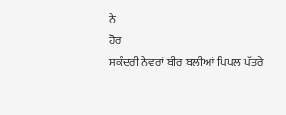ਨੇ
ਹੋਰ
ਸਕੰਦਰੀ ਨੇਵਰਾਂ ਬੀਰ ਬਲੀਆਂ ਪਿਪਲ ਪੱਤਰੇ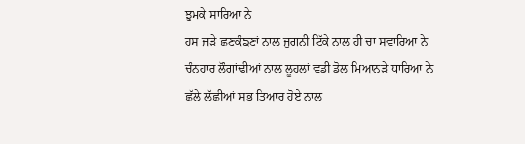ਝੁਮਕੇ ਸਾਰਿਆ ਨੇ
ਹਸ ਜੜੇ ਛਣਕੰਙਣਾਂ ਨਾਲ ਜੁਗਨੀ ਟਿੱਕੇ ਨਾਲ ਹੀ ਚਾ ਸਵਾਰਿਆ ਨੇ
ਚੰਨਹਾਰ ਲੌਗਾਂਢੀਆਂ ਨਾਲ ਲੂਹਲਾਂ ਵਡੀ ਡੋਲ ਮਿਆਨੜੇ ਧਾਰਿਆ ਨੇ
ਛੱਲੇ ਲੱਛੀਆਂ ਸਭ ਤਿਆਰ ਹੋਏ ਨਾਲ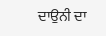ਦਾਉਨੀ ਦਾ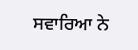ਸਵਾਰਿਆ ਨੇ